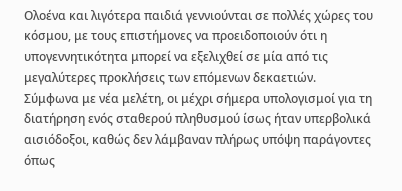Ολοένα και λιγότερα παιδιά γεννιούνται σε πολλές χώρες του κόσμου, με τους επιστήμονες να προειδοποιούν ότι η υπογεννητικότητα μπορεί να εξελιχθεί σε μία από τις μεγαλύτερες προκλήσεις των επόμενων δεκαετιών.
Σύμφωνα με νέα μελέτη, οι μέχρι σήμερα υπολογισμοί για τη διατήρηση ενός σταθερού πληθυσμού ίσως ήταν υπερβολικά αισιόδοξοι, καθώς δεν λάμβαναν πλήρως υπόψη παράγοντες όπως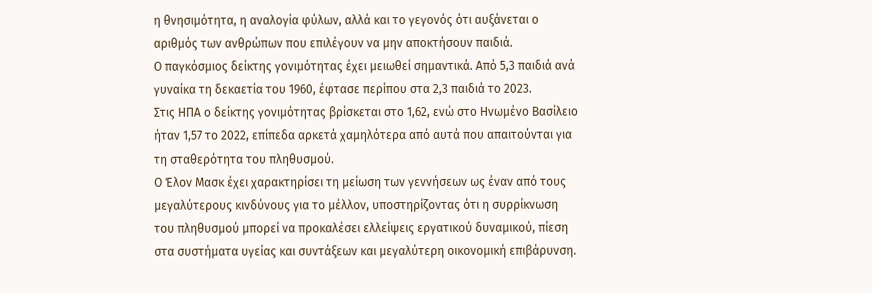η θνησιμότητα, η αναλογία φύλων, αλλά και το γεγονός ότι αυξάνεται ο αριθμός των ανθρώπων που επιλέγουν να μην αποκτήσουν παιδιά.
Ο παγκόσμιος δείκτης γονιμότητας έχει μειωθεί σημαντικά. Από 5,3 παιδιά ανά γυναίκα τη δεκαετία του 1960, έφτασε περίπου στα 2,3 παιδιά το 2023.
Στις ΗΠΑ ο δείκτης γονιμότητας βρίσκεται στο 1,62, ενώ στο Ηνωμένο Βασίλειο ήταν 1,57 το 2022, επίπεδα αρκετά χαμηλότερα από αυτά που απαιτούνται για τη σταθερότητα του πληθυσμού.
Ο Έλον Μασκ έχει χαρακτηρίσει τη μείωση των γεννήσεων ως έναν από τους μεγαλύτερους κινδύνους για το μέλλον, υποστηρίζοντας ότι η συρρίκνωση του πληθυσμού μπορεί να προκαλέσει ελλείψεις εργατικού δυναμικού, πίεση στα συστήματα υγείας και συντάξεων και μεγαλύτερη οικονομική επιβάρυνση.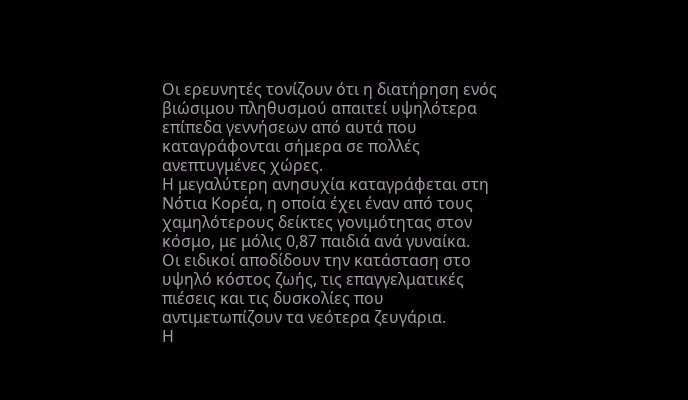Οι ερευνητές τονίζουν ότι η διατήρηση ενός βιώσιμου πληθυσμού απαιτεί υψηλότερα επίπεδα γεννήσεων από αυτά που καταγράφονται σήμερα σε πολλές ανεπτυγμένες χώρες.
Η μεγαλύτερη ανησυχία καταγράφεται στη Νότια Κορέα, η οποία έχει έναν από τους χαμηλότερους δείκτες γονιμότητας στον κόσμο, με μόλις 0,87 παιδιά ανά γυναίκα.
Οι ειδικοί αποδίδουν την κατάσταση στο υψηλό κόστος ζωής, τις επαγγελματικές πιέσεις και τις δυσκολίες που αντιμετωπίζουν τα νεότερα ζευγάρια.
Η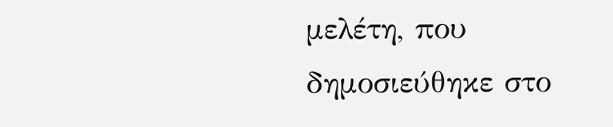μελέτη, που δημοσιεύθηκε στο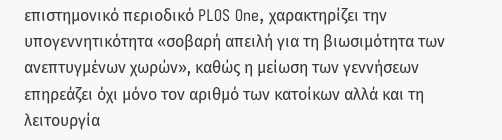επιστημονικό περιοδικό PLOS One, χαρακτηρίζει την υπογεννητικότητα «σοβαρή απειλή για τη βιωσιμότητα των ανεπτυγμένων χωρών», καθώς η μείωση των γεννήσεων επηρεάζει όχι μόνο τον αριθμό των κατοίκων αλλά και τη λειτουργία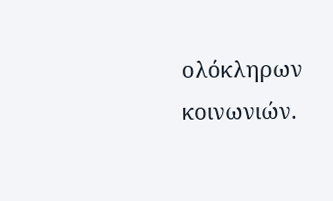ολόκληρων κοινωνιών.